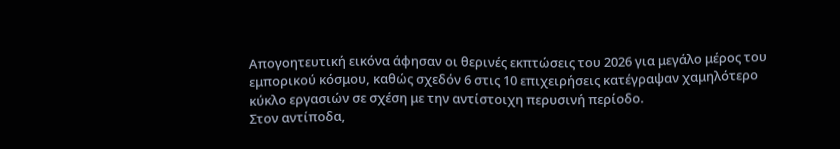Απογοητευτική εικόνα άφησαν οι θερινές εκπτώσεις του 2026 για μεγάλο μέρος του εμπορικού κόσμου, καθώς σχεδόν 6 στις 10 επιχειρήσεις κατέγραψαν χαμηλότερο κύκλο εργασιών σε σχέση με την αντίστοιχη περυσινή περίοδο.
Στον αντίποδα,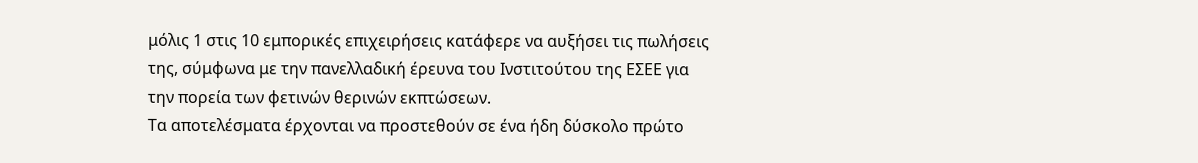μόλις 1 στις 10 εμπορικές επιχειρήσεις κατάφερε να αυξήσει τις πωλήσεις της, σύμφωνα με την πανελλαδική έρευνα του Ινστιτούτου της ΕΣΕΕ για την πορεία των φετινών θερινών εκπτώσεων.
Τα αποτελέσματα έρχονται να προστεθούν σε ένα ήδη δύσκολο πρώτο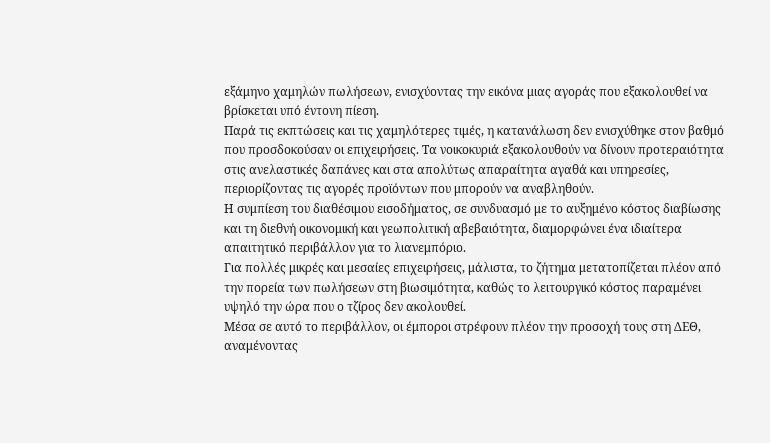εξάμηνο χαμηλών πωλήσεων, ενισχύοντας την εικόνα μιας αγοράς που εξακολουθεί να βρίσκεται υπό έντονη πίεση.
Παρά τις εκπτώσεις και τις χαμηλότερες τιμές, η κατανάλωση δεν ενισχύθηκε στον βαθμό που προσδοκούσαν οι επιχειρήσεις. Τα νοικοκυριά εξακολουθούν να δίνουν προτεραιότητα στις ανελαστικές δαπάνες και στα απολύτως απαραίτητα αγαθά και υπηρεσίες, περιορίζοντας τις αγορές προϊόντων που μπορούν να αναβληθούν.
Η συμπίεση του διαθέσιμου εισοδήματος, σε συνδυασμό με το αυξημένο κόστος διαβίωσης και τη διεθνή οικονομική και γεωπολιτική αβεβαιότητα, διαμορφώνει ένα ιδιαίτερα απαιτητικό περιβάλλον για το λιανεμπόριο.
Για πολλές μικρές και μεσαίες επιχειρήσεις, μάλιστα, το ζήτημα μετατοπίζεται πλέον από την πορεία των πωλήσεων στη βιωσιμότητα, καθώς το λειτουργικό κόστος παραμένει υψηλό την ώρα που ο τζίρος δεν ακολουθεί.
Μέσα σε αυτό το περιβάλλον, οι έμποροι στρέφουν πλέον την προσοχή τους στη ΔΕΘ, αναμένοντας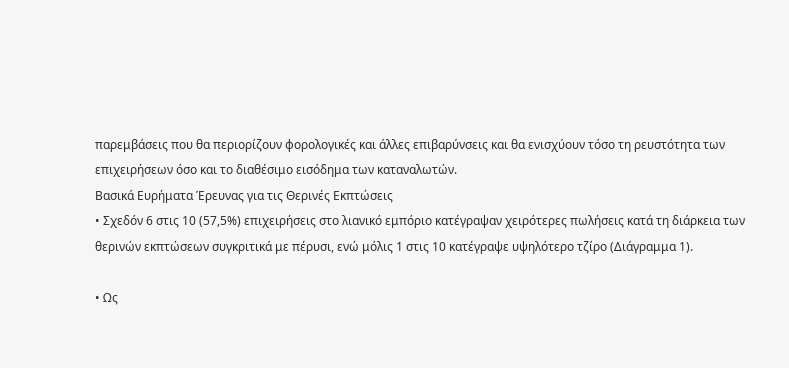παρεμβάσεις που θα περιορίζουν φορολογικές και άλλες επιβαρύνσεις και θα ενισχύουν τόσο τη ρευστότητα των επιχειρήσεων όσο και το διαθέσιμο εισόδημα των καταναλωτών.
Βασικά Ευρήματα Έρευνας για τις Θερινές Εκπτώσεις
• Σχεδόν 6 στις 10 (57,5%) επιχειρήσεις στο λιανικό εμπόριο κατέγραψαν χειρότερες πωλήσεις κατά τη διάρκεια των θερινών εκπτώσεων συγκριτικά με πέρυσι, ενώ μόλις 1 στις 10 κατέγραψε υψηλότερο τζίρο (Διάγραμμα 1).

• Ως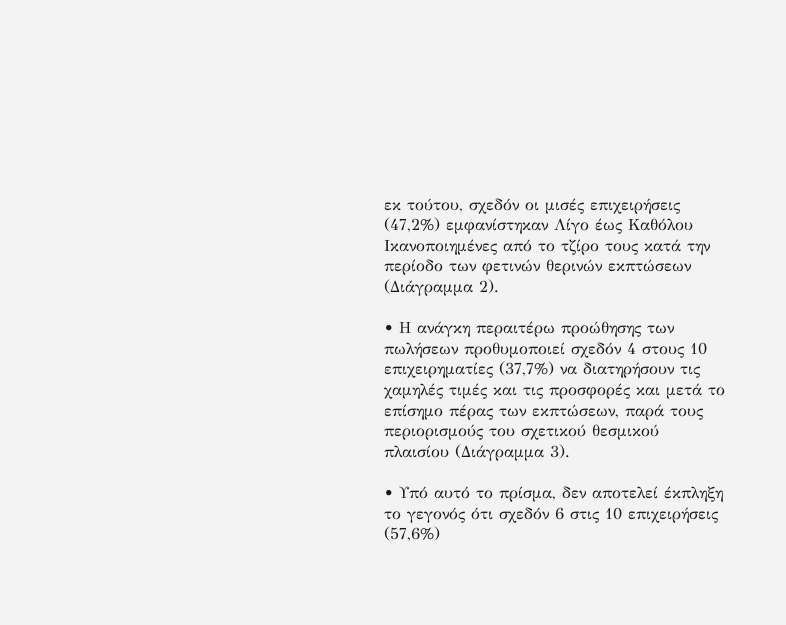εκ τούτου, σχεδόν οι μισές επιχειρήσεις (47,2%) εμφανίστηκαν Λίγο έως Καθόλου Ικανοποιημένες από το τζίρο τους κατά την περίοδο των φετινών θερινών εκπτώσεων (Διάγραμμα 2).

• Η ανάγκη περαιτέρω προώθησης των πωλήσεων προθυμοποιεί σχεδόν 4 στους 10 επιχειρηματίες (37,7%) να διατηρήσουν τις χαμηλές τιμές και τις προσφορές και μετά το επίσημο πέρας των εκπτώσεων, παρά τους περιορισμούς του σχετικού θεσμικού πλαισίου (Διάγραμμα 3).

• Υπό αυτό το πρίσμα, δεν αποτελεί έκπληξη το γεγονός ότι σχεδόν 6 στις 10 επιχειρήσεις (57,6%)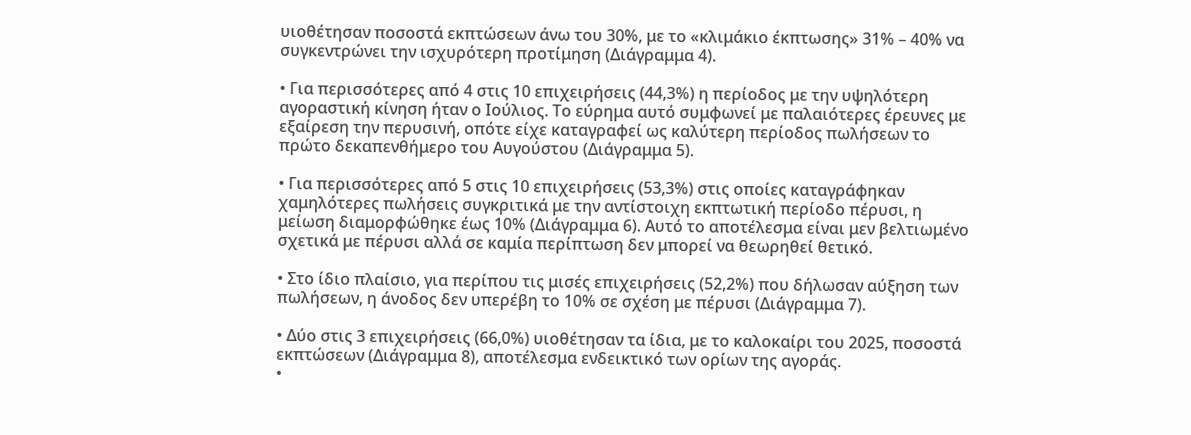υιοθέτησαν ποσοστά εκπτώσεων άνω του 30%, με το «κλιμάκιο έκπτωσης» 31% – 40% να συγκεντρώνει την ισχυρότερη προτίμηση (Διάγραμμα 4).

• Για περισσότερες από 4 στις 10 επιχειρήσεις (44,3%) η περίοδος με την υψηλότερη αγοραστική κίνηση ήταν ο Ιούλιος. Το εύρημα αυτό συμφωνεί με παλαιότερες έρευνες με εξαίρεση την περυσινή, οπότε είχε καταγραφεί ως καλύτερη περίοδος πωλήσεων το πρώτο δεκαπενθήμερο του Αυγούστου (Διάγραμμα 5).

• Για περισσότερες από 5 στις 10 επιχειρήσεις (53,3%) στις οποίες καταγράφηκαν χαμηλότερες πωλήσεις συγκριτικά με την αντίστοιχη εκπτωτική περίοδο πέρυσι, η μείωση διαμορφώθηκε έως 10% (Διάγραμμα 6). Αυτό το αποτέλεσμα είναι μεν βελτιωμένο σχετικά με πέρυσι αλλά σε καμία περίπτωση δεν μπορεί να θεωρηθεί θετικό.

• Στο ίδιο πλαίσιο, για περίπου τις μισές επιχειρήσεις (52,2%) που δήλωσαν αύξηση των πωλήσεων, η άνοδος δεν υπερέβη το 10% σε σχέση με πέρυσι (Διάγραμμα 7).

• Δύο στις 3 επιχειρήσεις (66,0%) υιοθέτησαν τα ίδια, με το καλοκαίρι του 2025, ποσοστά εκπτώσεων (Διάγραμμα 8), αποτέλεσμα ενδεικτικό των ορίων της αγοράς.
•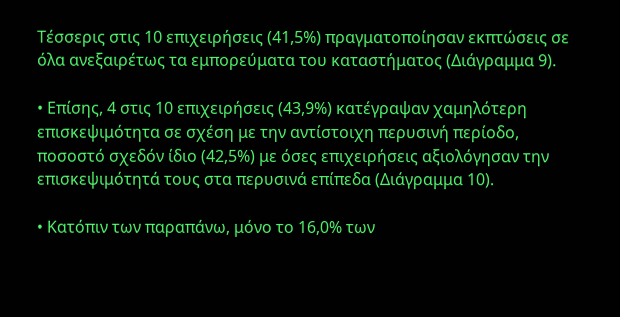Τέσσερις στις 10 επιχειρήσεις (41,5%) πραγματοποίησαν εκπτώσεις σε όλα ανεξαιρέτως τα εμπορεύματα του καταστήματος (Διάγραμμα 9).

• Επίσης, 4 στις 10 επιχειρήσεις (43,9%) κατέγραψαν χαμηλότερη επισκεψιμότητα σε σχέση με την αντίστοιχη περυσινή περίοδο, ποσοστό σχεδόν ίδιο (42,5%) με όσες επιχειρήσεις αξιολόγησαν την επισκεψιμότητά τους στα περυσινά επίπεδα (Διάγραμμα 10).

• Κατόπιν των παραπάνω, μόνο το 16,0% των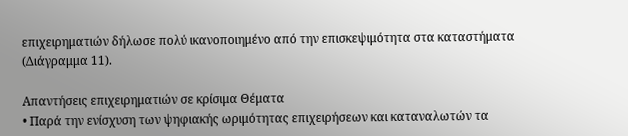επιχειρηματιών δήλωσε πολύ ικανοποιημένο από την επισκεψιμότητα στα καταστήματα (Διάγραμμα 11).

Απαντήσεις επιχειρηματιών σε κρίσιμα Θέματα
• Παρά την ενίσχυση των ψηφιακής ωριμότητας επιχειρήσεων και καταναλωτών τα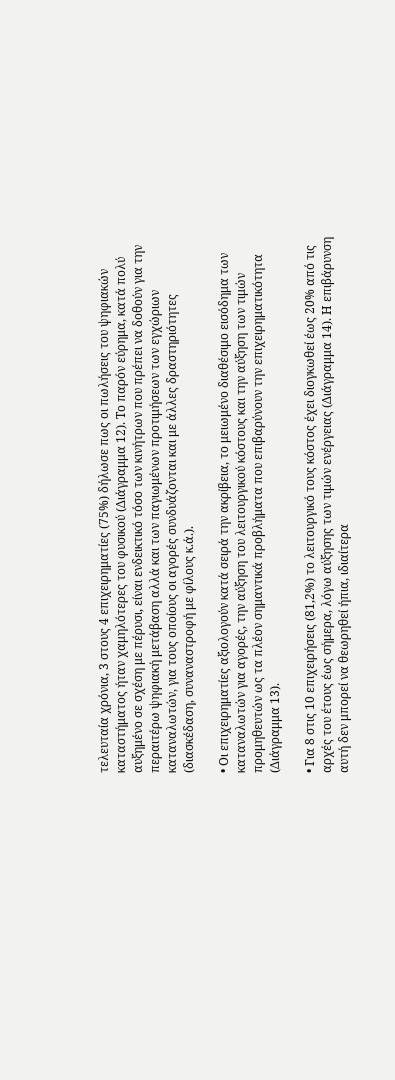τελευταία χρόνια, 3 στους 4 επιχειρηματίες (75%) δήλωσε πως οι πωλήσεις του ψηφιακών καταστήματος ήταν χαμηλότερες του φυσικού (Διάγραμμα 12). Το παρόν εύρημα, κατά πολύ αυξημένο σε σχέση με πέρυσι, είναι ενδεικτικό τόσο των κινήτρων που πρέπει να δοθούν για την περαιτέρω ψηφιακή μετάβαση αλλά και των παγιωμένων προτιμήσεων των εγχώριων καταναλωτών, για τους οποίους οι αγορές συνδυάζονται και με άλλες δραστηριότητες (διασκέδαση, συναναστροφή με φίλους κ.ά.).

• Οι επιχειρηματίες αξιολογούν κατά σειρά την ακρίβεια, το μειωμένο διαθέσιμο εισόδημα των καταναλωτών για αγορές, την αύξηση του λειτουργικού κόστους και την αύξηση των τιμών προμηθευτών ως τα πλέον σημαντικά προβλήματα που επιβαρύνουν την επιχειρηματικότητα (Διάγραμμα 13).

• Για 8 στις 10 επιχειρήσεις (81,2%) το λειτουργικό τους κόστος έχει διογκωθεί έως 20% από τις αρχές του έτους έως σήμερα, λόγω αύξησης των τιμών ενέργειας (Διάγραμμα 14). Η επιβάρυνση αυτή δεν μπορεί να θεωρηθεί ήπια, ιδιαίτερα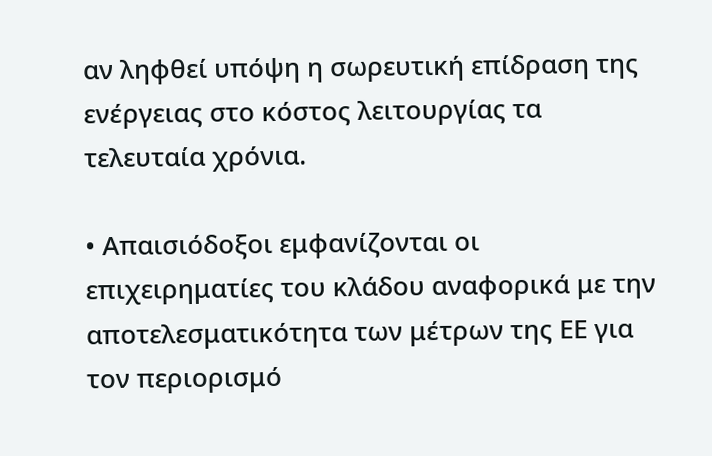αν ληφθεί υπόψη η σωρευτική επίδραση της ενέργειας στο κόστος λειτουργίας τα τελευταία χρόνια.

• Απαισιόδοξοι εμφανίζονται οι επιχειρηματίες του κλάδου αναφορικά με την αποτελεσματικότητα των μέτρων της ΕΕ για τον περιορισμό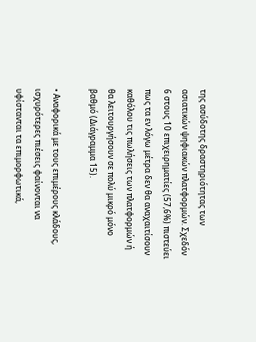της ασύδοτης δραστηριότητας των ασιατικών ψηφιακών πλατφορμών. Σχεδόν 6 στους 10 επιχειρηματίες (57,6%) πιστεύει πως τα εν λόγω μέτρα δεν θα αναχαιτίσουν καθόλου τις πωλήσεις των πλατφορμών ή θα λειτουργήσουν σε πολύ μικρό μόνο βαθμό (Διάγραμμα 15).

• Αναφορικά με τους επιμέρους κλάδους, ισχυρότερες πιέσεις φαίνονται να υφίστανται τα επιμορφωτικά,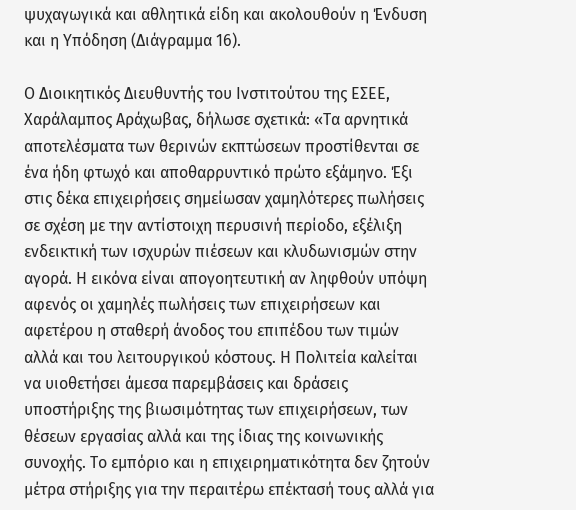ψυχαγωγικά και αθλητικά είδη και ακολουθούν η Ένδυση και η Υπόδηση (Διάγραμμα 16).

Ο Διοικητικός Διευθυντής του Ινστιτούτου της ΕΣΕΕ, Χαράλαμπος Αράχωβας, δήλωσε σχετικά: «Τα αρνητικά αποτελέσματα των θερινών εκπτώσεων προστίθενται σε ένα ήδη φτωχό και αποθαρρυντικό πρώτο εξάμηνο. Έξι στις δέκα επιχειρήσεις σημείωσαν χαμηλότερες πωλήσεις σε σχέση με την αντίστοιχη περυσινή περίοδο, εξέλιξη ενδεικτική των ισχυρών πιέσεων και κλυδωνισμών στην αγορά. Η εικόνα είναι απογοητευτική αν ληφθούν υπόψη αφενός οι χαμηλές πωλήσεις των επιχειρήσεων και αφετέρου η σταθερή άνοδος του επιπέδου των τιμών αλλά και του λειτουργικού κόστους. Η Πολιτεία καλείται να υιοθετήσει άμεσα παρεμβάσεις και δράσεις υποστήριξης της βιωσιμότητας των επιχειρήσεων, των θέσεων εργασίας αλλά και της ίδιας της κοινωνικής συνοχής. Το εμπόριο και η επιχειρηματικότητα δεν ζητούν μέτρα στήριξης για την περαιτέρω επέκτασή τους αλλά για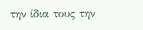την ίδια τους την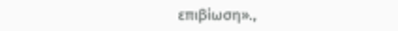επιβίωση».,